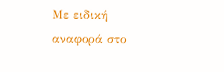Με ειδική αναφορά στο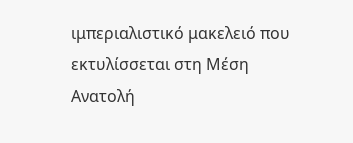ιμπεριαλιστικό μακελειό που εκτυλίσσεται στη Μέση Ανατολή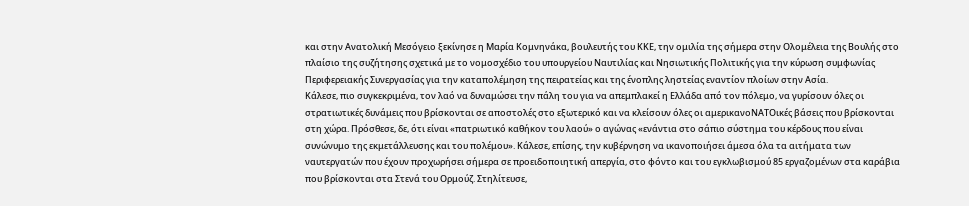και στην Ανατολική Μεσόγειο ξεκίνησε η Μαρία Κομνηνάκα, βουλευτής του ΚΚΕ, την ομιλία της σήμερα στην Ολομέλεια της Βουλής στο πλαίσιο της συζήτησης σχετικά με το νομοσχέδιο του υπουργείου Ναυτιλίας και Νησιωτικής Πολιτικής για την κύρωση συμφωνίας Περιφερειακής Συνεργασίας για την καταπολέμηση της πειρατείας και της ένοπλης ληστείας εναντίον πλοίων στην Ασία.
Κάλεσε, πιο συγκεκριμένα, τον λαό να δυναμώσει την πάλη του για να απεμπλακεί η Ελλάδα από τον πόλεμο, να γυρίσουν όλες οι στρατιωτικές δυνάμεις που βρίσκονται σε αποστολές στο εξωτερικό και να κλείσουν όλες οι αμερικανοΝΑΤΟικές βάσεις που βρίσκονται στη χώρα. Πρόσθεσε, δε, ότι είναι «πατριωτικό καθήκον του λαού» ο αγώνας «ενάντια στο σάπιο σύστημα του κέρδους που είναι συνώνυμο της εκμετάλλευσης και του πολέμου». Κάλεσε, επίσης, την κυβέρνηση να ικανοποιήσει άμεσα όλα τα αιτήματα των ναυτεργατών που έχουν προχωρήσει σήμερα σε προειδοποιητική απεργία, στο φόντο και του εγκλωβισμού 85 εργαζομένων στα καράβια που βρίσκονται στα Στενά του Ορμούζ. Στηλίτευσε,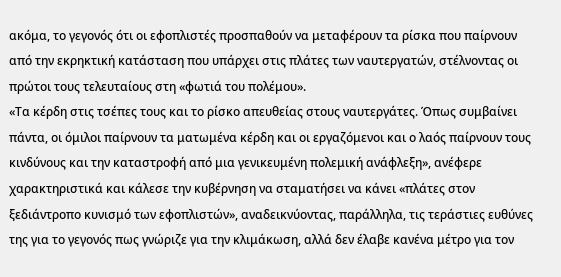ακόμα, το γεγονός ότι οι εφοπλιστές προσπαθούν να μεταφέρουν τα ρίσκα που παίρνουν από την εκρηκτική κατάσταση που υπάρχει στις πλάτες των ναυτεργατών, στέλνοντας οι πρώτοι τους τελευταίους στη «ϕωτιά του πολέμου».
«Τα κέρδη στις τσέπες τους και το ρίσκο απευθείας στους ναυτεργάτες. Όπως συμβαίνει πάντα, οι όμιλοι παίρνουν τα ματωμένα κέρδη και οι εργαζόμενοι και ο λαός παίρνουν τους κινδύνους και την καταστροφή από μια γενικευμένη πολεμική ανάφλεξη», ανέφερε χαρακτηριστικά και κάλεσε την κυβέρνηση να σταματήσει να κάνει «πλάτες στον ξεδιάντροπο κυνισμό των εφοπλιστών», αναδεικνύοντας, παράλληλα, τις τεράστιες ευθύνες της για το γεγονός πως γνώριζε για την κλιμάκωση, αλλά δεν έλαβε κανένα μέτρο για τον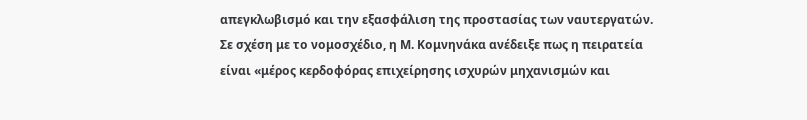απεγκλωβισμό και την εξασφάλιση της προστασίας των ναυτεργατών.
Σε σχέση με το νομοσχέδιο, η Μ. Κομνηνάκα ανέδειξε πως η πειρατεία είναι «μέρος κερδοφόρας επιχείρησης ισχυρών μηχανισμών και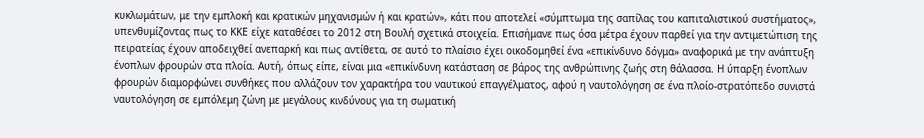κυκλωμάτων, με την εμπλοκή και κρατικών μηχανισμών ή και κρατών», κάτι που αποτελεί «σύμπτωμα της σαπίλας του καπιταλιστικού συστήματος», υπενθυμίζοντας πως το ΚΚΕ είχε καταθέσει το 2012 στη Βουλή σχετικά στοιχεία. Επισήμανε πως όσα μέτρα έχουν παρθεί για την αντιμετώπιση της πειρατείας έχουν αποδειχθεί ανεπαρκή και πως αντίθετα, σε αυτό το πλαίσιο έχει οικοδομηθεί ένα «επικίνδυνο δόγμα» αναφορικά με την ανάπτυξη ένοπλων φρουρών στα πλοία. Αυτή, όπως είπε, είναι μια «επικίνδυνη κατάσταση σε βάρος της ανθρώπινης ζωής στη θάλασσα. Η ύπαρξη ένοπλων φρουρών διαμορφώνει συνθήκες που αλλάζουν τον χαρακτήρα του ναυτικού επαγγέλματος, αφού η ναυτολόγηση σε ένα πλοίο-στρατόπεδο συνιστά ναυτολόγηση σε εμπόλεμη ζώνη με μεγάλους κινδύνους για τη σωματική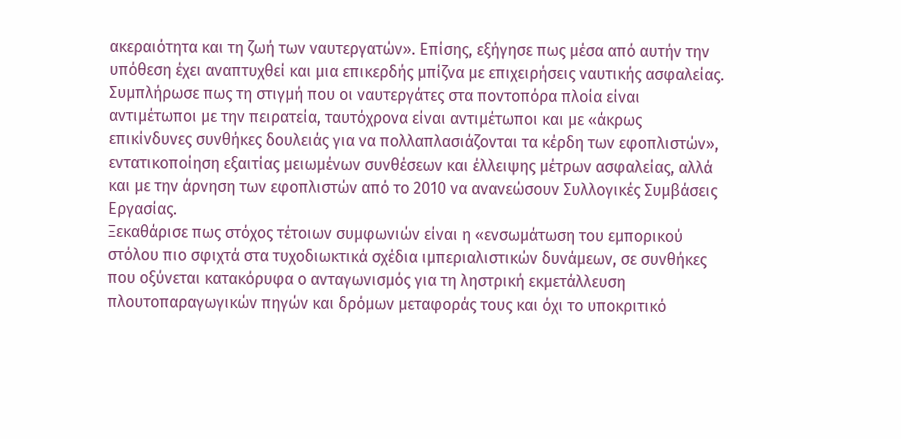ακεραιότητα και τη ζωή των ναυτεργατών». Επίσης, εξήγησε πως μέσα από αυτήν την υπόθεση έχει αναπτυχθεί και μια επικερδής μπίζνα με επιχειρήσεις ναυτικής ασφαλείας.
Συμπλήρωσε πως τη στιγμή που οι ναυτεργάτες στα ποντοπόρα πλοία είναι αντιμέτωποι με την πειρατεία, ταυτόχρονα είναι αντιμέτωποι και με «άκρως επικίνδυνες συνθήκες δουλειάς για να πολλαπλασιάζονται τα κέρδη των εφοπλιστών», εντατικοποίηση εξαιτίας μειωμένων συνθέσεων και έλλειψης μέτρων ασφαλείας, αλλά και με την άρνηση των εφοπλιστών από το 2010 να ανανεώσουν Συλλογικές Συμβάσεις Εργασίας.
Ξεκαθάρισε πως στόχος τέτοιων συμφωνιών είναι η «ενσωμάτωση του εμπορικού στόλου πιο σφιχτά στα τυχοδιωκτικά σχέδια ιμπεριαλιστικών δυνάμεων, σε συνθήκες που οξύνεται κατακόρυφα ο ανταγωνισμός για τη ληστρική εκμετάλλευση πλουτοπαραγωγικών πηγών και δρόμων μεταφοράς τους και όχι το υποκριτικό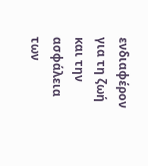ενδιαφέρον για τη ζωή και την ασφάλεια των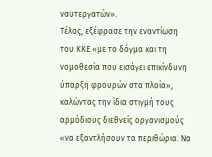ναυτεργατών».
Τέλος, εξέφρασε την εναντίωση του ΚΚΕ «με το δόγμα και τη νομοθεσία που εισάγει επικίνδυνη ύπαρξη φρουρών στα πλοία», καλώντας την ίδια στιγμή τους αρμόδιους διεθνείς οργανισμούς «να εξαντλήσουν τα περιθώρια. Να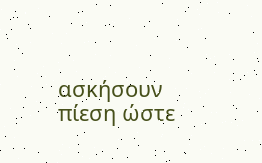ασκήσουν πίεση ώστε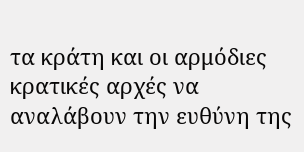τα κράτη και οι αρμόδιες κρατικές αρχές να αναλάβουν την ευθύνη της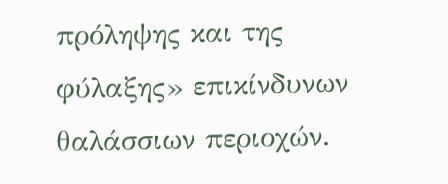πρόληψης και της φύλαξης» επικίνδυνων θαλάσσιων περιοχών.